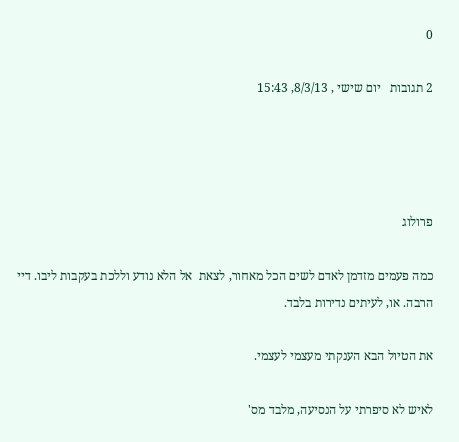0

2 תגובות   יום שישי , 8/3/13, 15:43




פרולוג

כמה פעמים מזדמן לאדם לשים הכל מאחור, לצאת  אל הלא נודע וללכת בעקבות ליבו. דיי הרבה. או, לעיתים נדירות בלבד.

את הטיול הבא הענקתי מעצמי לעצמי.

לאיש לא סיפרתי על הנסיעה, מלבד מס'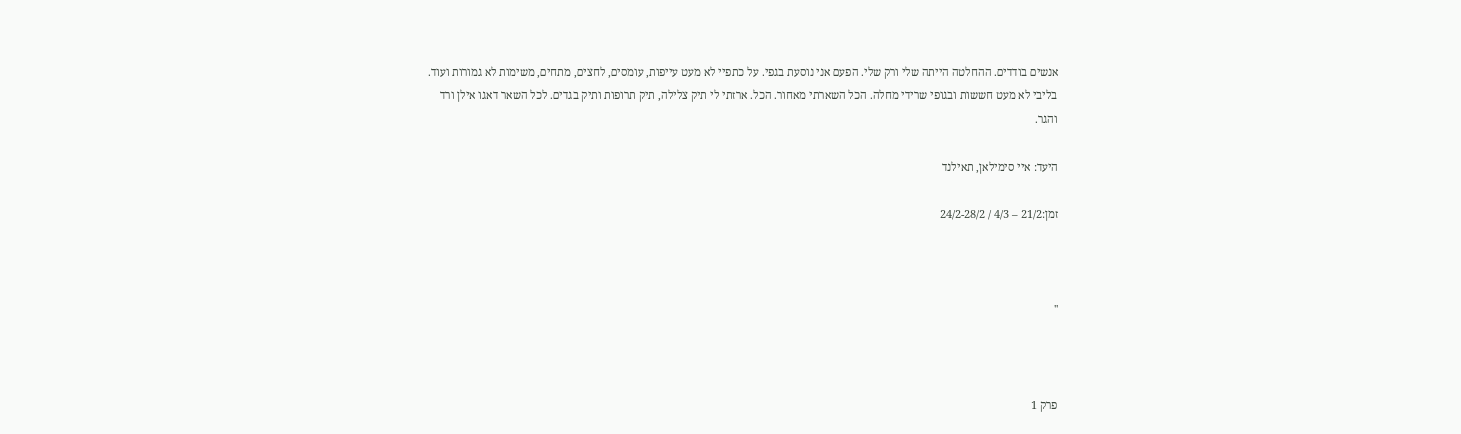אנשים בודדים. ההחלטה הייתה שלי ורק שלי. הפעם אני נוסעת בגפי. על כתפיי לא מעט עייפות, עומסים, לחצים, מתחים, משימות לא גמורות ועוד. בליבי לא מעט חששות ובגופי שרידי מחלה. הכל השארתי מאחור. הכל. ארזתי לי תיק צלילה, תיק תרופות ותיק בגדים. לכל השאר דאגו אילן ורד והגר.

היעד: איי סימילאן, תאילנד

זמן:21/2 – 4/3 / 24/2-28/2



''



פרק 1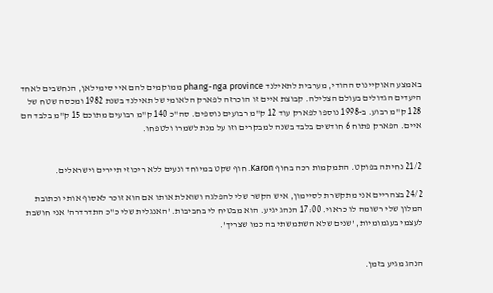באמצע האוקיינוס ההודי, מערבית לתאילנד phang-nga province ממוקמים להם איי סימילאן, הנחשבים לאחד היעדים הגדולים בעולם הצלילה. קבוצת איים זו הוכרזה לפארק הלאומי של תאילנד בשנת 1982 ומכסה שטח של 128 ק"מ רבוע. ב-1998 נוספו לפארק עוד 12 ק"מ רבועים נוספים. סה"כ 140 ק"מ רבועים מתוכם 15 ק"מ בלבד הם איים. הפארק פתוח 6 חודשים בלבד בשנה למבקרים וזו על מנת לשמרו ולטפחו.


21/2 נחיתה בפוקט. התמקמות רכה בחוף Karon. חוף שקט במיוחד ונעים ללא ריכוזי תיירים וישראלים.

24/2 בצהריים אני מתקשרת לסיימון, איש הקשר שלי להפלגה ושואלת אותו אם הוא זוכר לאסוף אותי וכתובת המלון שלי רשומה לו כראוי. 17:00 הנהג יגיע. הוא מבטיח לי בחביבות. 'האנגלית שלי כ"כ התדרדרה' אני חושבת לעצמי בעגמומיות, 'שנים שלא השתמשתי בה כמו שצריך'.


הנהג מגיע בזמן.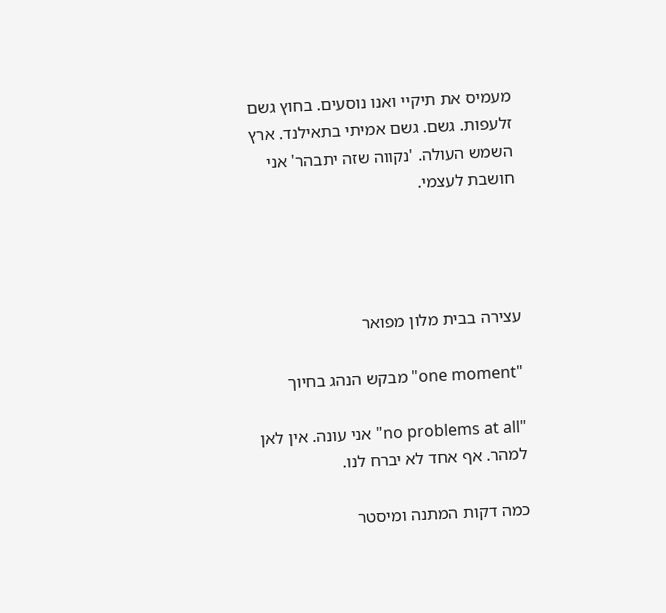מעמיס את תיקיי ואנו נוסעים. בחוץ גשם זלעפות. גשם. גשם אמיתי בתאילנד. ארץ השמש העולה. 'נקווה שזה יתבהר' אני חושבת לעצמי.




עצירה בבית מלון מפואר

"one moment" מבקש הנהג בחיוך

"no problems at all" אני עונה. אין לאן למהר. אף אחד לא יברח לנו.

כמה דקות המתנה ומיסטר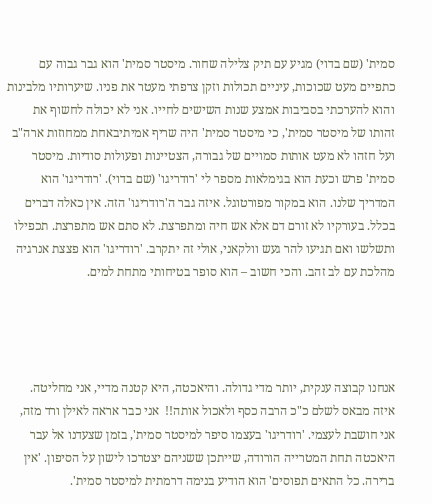סמית' (שם בדוי) מגיע עם תיק צלילה שחור. מיסטר סמית' הוא גבר גבוה עם כתפיים מעט שכוכות, עיניים תכולות וזקן צרפתי מעטר את פניו. שיערותיו מלבינות והוא להערכתי בסביבות אמצע שנות השישים לחייו. אני לא יכולה לחשוף את זהותו של מיסטר סמית', כי מיסטר סמית' היה שריף אמיתיבאחת ממחוזות ארה"ב ועל חזהו לא מעט אותות סמויים של גבורה, הצטיינות ופעולות סודיות. מיסטר סמית' פרש וכעת הוא בגימלאות מספר לי 'רודריגו' (שם בדוי). 'רודריגו' הוא המדריך שלנו. הוא במקור מפורטוגל. איזה גבר ה'רודריגו' הזה. אין כאלה דברים בכלל. בעורקיו לא זורם דם אלא אש חיה ומתפרצת. לא סתם אש מתפרצת. תכפילו ותשלשו ואם תגיעו להר געש וולקאני, אולי זה יתקרב. 'רודריגו' הוא פצצת אנרגיה מהלכת עם לב זהב. והכי חשוב – הוא סופר בטיחותי מתחת למים.




אנחנו קבוצה ענקית, יותר מדי גדולה. והיאכטה, היא קטנה מדיי, אני מחליטה. איזה מבאס לשלם כ"כ הרבה כסף ולאכול אותה!!  אני כבר אראה לאילן ורד מזה, אני חושבת לעצמי. 'רודריגו' בעצמו סיפר למיסטר סמית', בזמן שצעדנו אל עבר היאכטה תחת המטרייה הורודה, שייתכן ששניהם יצטרכו לישון על הסיפון. 'אין ברירה. כל התאים תפוסים' הוא הודיע בנימה דרמתית למיסטר סמית'.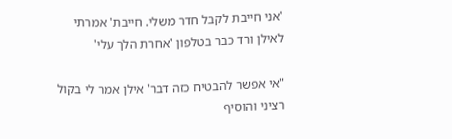'אני חייבת לקבל חדר משלי. חייבת' אמרתי לאילן ורד כבר בטלפון 'אחרת הלך עלי'

"אי אפשר להבטיח כזה דבר' אילן אמר לי בקול רציני והוסיף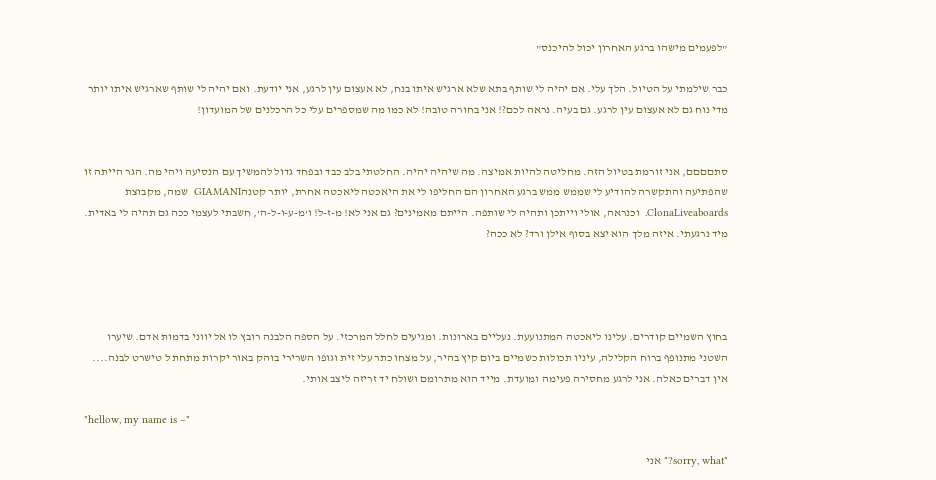"לפעמים מישהו ברגע האחרון יכול להיכנס"

כבר שילמתי על הטיול. הלך עלי. אם יהיה לי שותף בתא שלא ארגיש איתו בנח, לא אעצום עין לרגע, אני יודעת. ואם יהיה לי שותף שארגיש איתו יותר מדי נוח גם לא אעצום עין לרגע. גם בעיה. נראה לכם?! אני בחורה טובה! לא כמו מה שמספרים עלי כל הרכלנים של המועדון!


סתםםםם, אני זורמת בטיול הזה. מחליטה להיות אמיצה. מה שיהיה יהיה. החלטתי בלב כבד ובפחד גדול להמשיך עם הנסיעה ויהי מה. הגר הייתה זו שהפתיעה והתקשרה להודיע לי שממש ממש ברגע האחרון הם החליפו לי את היאכטה ליאכטה אחרת, יותר קטנהGIAMANI  שמה, מקבוצת ClonaLiveaboards.  וכנראה, אולי וייתכן ותהיה לי שותפה. הייתם מאמינים? גם אני לא! מ-ז-ל! ו'מ-ע-ו-ל-ה', חשבתי לעצמי ככה גם תהיה לי באדית. מיד נרגעתי. איזה מלך הוא יצא בסוף אילן ורד? לא ככה?




בחוץ השמיים קודרים. עלינו ליאכטה המתנועעת. נעליים בארונות. ומגיעים לחלל המרכזי. על הספה הלבנה רובץ לו אל יווני בדמות אדם. שיערו השטני מתנופף ברוח הקלילה, עיניו תכולות כשמיים ביום קיץ בהיר, על מצחו כתר עלי זית וגופו השרירי בוהק באור יקרות מתחת ל טישרט לבנה.... אין דברים כאלה. אני לרגע מחסירה פעימה ומועדת. מייד הוא מתרומם ושולח יד זריזה ליצב אותי.

"hellow, my name is –"

"sorry, what?" אני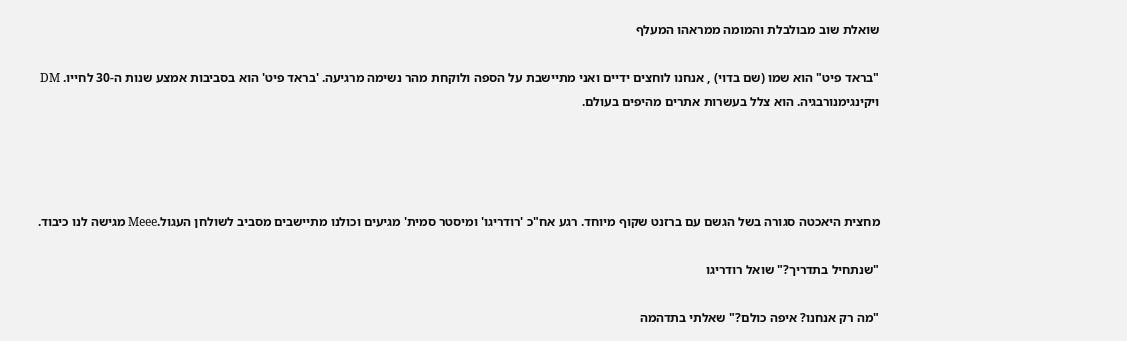שואלת שוב מבולבלת והמומה ממראהו המעלף

"בראד פיט" הוא שמו (שם בדוי) , אנחנו לוחצים ידיים ואני מתיישבת על הספה ולוקחת מהר נשימה מרגיעה. 'בראד פיט' הוא בסביבות אמצע שנות ה-30 לחייו. DM ויקינגימנורבגיה. הוא צלל בעשרות אתרים מהיפים בעולם.




מחצית היאכטה סגורה בשל הגשם עם ברזנט שקוף מיוחד. רגע אח"כ 'רודריגו' ומיסטר סמית' מגיעים וכולנו מתיישבים מסביב לשולחן העגול.Meee מגישה לנו כיבוד.

"שנתחיל בתדריך?" שואל רודריגו

"מה רק אנחנו? איפה כולם?" שאלתי בתדהמה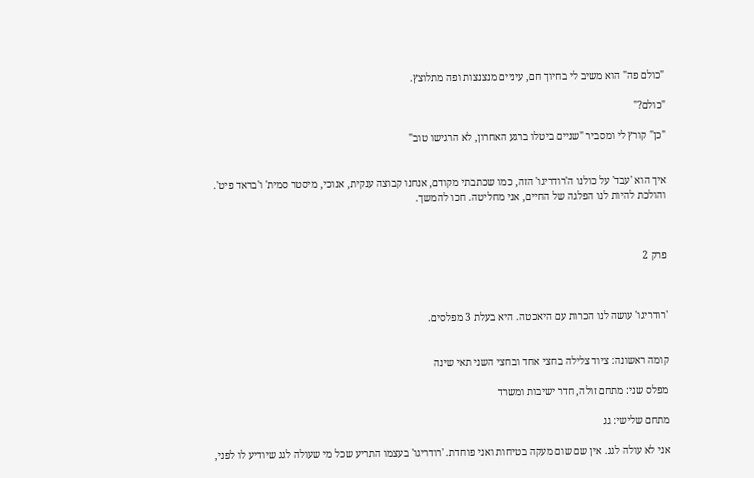"כולם פה" הוא משיב לי בחיוך חם, עיניים מנצנצות ופה מתלוצץ.

"כולם?"

"כן" קורץ לי ומסביר "שניים ביטלו ברגע האחרון, לא הרגישו טוב"


איך הוא 'עבד' על כולנו ה'רודריגו' הזה, כמו שכתבתי מקודם, אנחנו קבוצה ענקית, אנוכי, מיסטר סמית' ו'בראד פיט'. והולכת להיות לנו הפלגה של החיים, אני מחליטה. חכו להמשך.



פרק 2



'רודריגו' עושה לנו הכרות עם היאכטה. היא בעלת 3 מפלסים.


קומה ראשונה: ציוד צלילה בחצי אחד ובחצי השני תאי שינה

מפלס שני: מתחם זולה, חדר ישיבות ומשרד

מתחם שלישי: גג

אני לא עולה לגג. אין שם שום מעקה בטיחות ואני פוחדת. 'רודריגו' בעצמו התריע שכל מי שעולה לגג שיודיע לו לפני,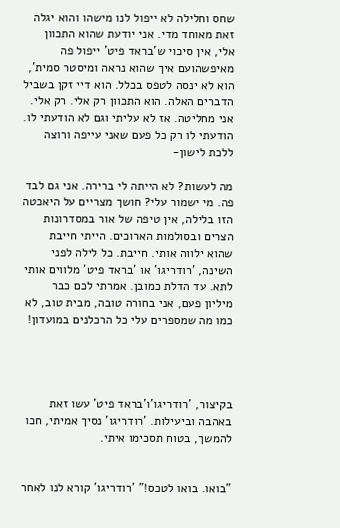שחס וחלילה לא ייפול לנו מישהו והוא יגלה זאת מאוחד מדי. אני יודעת שהוא התכוון אלי, אין סיכוי ש'בראד פיט' ייפול פה מאיפשהועם איך שהוא נראה ומיסטר סמית', הוא לא ינסה לטפס בכלל. הוא דיי זקן בשביל הדברים האלה. הוא התכוון רק אלי. רק אלי. אני מחליטה. אז לא עליתי וגם לא הודעתי לו. הודעתי לו רק כל פעם שאני עייפה ורוצה ללכת לישון-

מה לעשות? לא הייתה לי ברירה. אני גם לבד פה. מי ישמור עלי? חושך מצריים על היאכטה הזו בלילה, אין טיפה של אור במסדרונות הצרים ובסולמות הארוכים. הייתי חייבת שהוא ילווה אותי. חייבת. כל לילה לפני השינה, 'רודריגו' או 'בראד פיט' מלווים אותי לתא. עד הדלת כמובן. אמרתי לכם כבר מיליון פעם, אני בחורה טובה, מבית טוב, לא כמו מה שמספרים עלי כל הרכלנים במועדון!




בקיצור, 'רודריגו'ו'בראד פיט' עשו זאת באהבה וביעילות. 'רודריגו' נסיך אמיתי, חכו להמשך, בטוח תסכימו איתי.


"בואו. בואו לטכס!" 'רודריגו' קורא לנו לאחר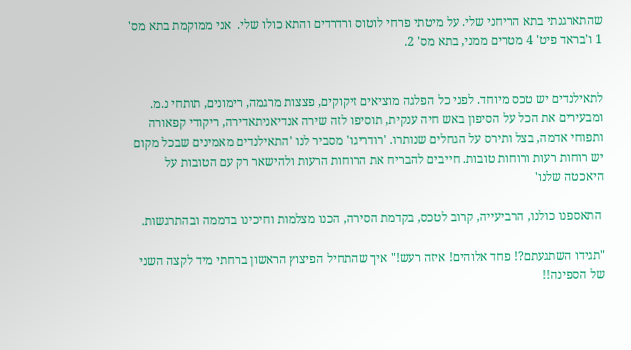שהתארגנתי בתא הריחני שלי. על מיטתי פרחי לוטוס ורדרדים והתא כולו שלי.  אני ממוקמת בתא מס' 1 ו'בראד פיט' 4 מטרים ממני, בתא מס' 2.


לתאילנדים יש טכס מיוחד. לפני כל הפלגה מוציאים זיקוקים, פצצות מרגמה, רימונים, תותחי נ.מ. ומבעירים את הכל על הסיפון באש חיה ענקית, תוסיפו לזה שירה אנדיאניתאדירה, ריקודי קפאורה ותפוחי אדמה, בצל ותירס על הגחלים שנותרו. 'רודריגו' מסביר לנו 'התאילנדים מאמינים שבכל מקום יש רוחות רעות ורוחות טובות. חייבים להבריח את הרוחות הרעות ולהישאר רק עם הטובות על היאכטה שלנו'

 התאספנו כולנו, הרביעייה, קרוב לטכס, בקדמת הסירה, הכנו מצלמות וחיכינו בדממה ובהתרגשות.

"תגידו השתגעתם?! פחד אלוהים! איזה רעש!" איך שהתחיל הפיצוץ הראשון ברחתי מיד לקצה השני של הספינה!!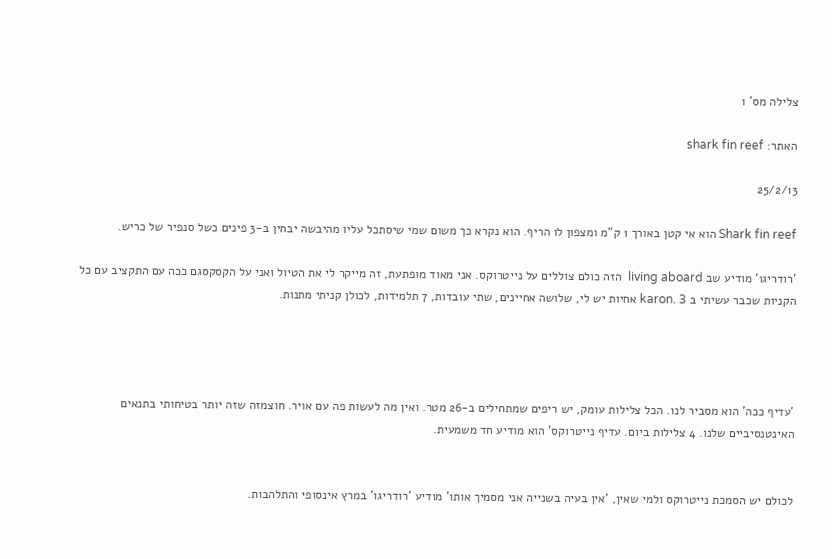צלילה מס' 1

האתר: shark fin reef

25/2/13

Shark fin reef הוא אי קטן באורך 1 ק"מ ומצפון לו הריף. הוא נקרא כך משום שמי שיסתכל עליו מהיבשה יבחין ב-3 פינים כשל סנפיר של כריש.

'רודריגו' מודיע שב living aboard  הזה כולם צוללים על נייטרוקס. אני מאוד מופתעת, זה מייקר לי את הטיול ואני על הקסקסגם ככה עם התקציב עם כל הקניות שכבר עשיתי ב karon. 3 אחיות יש לי, שלושה אחיינים, שתי עובדות, 7 תלמידות, לכולן קניתי מתנות.




'עדיף ככה' הוא מסביר לנו. הכל צלילות עומק, יש ריפים שמתחילים ב-26 מטר. ואין מה לעשות פה עם אויר. חוצמזה שזה יותר בטיחותי בתנאים האינטנסיביים שלנו. 4 צלילות ביום. עדיף נייטרוקס' הוא מודיע חד משמעית.


לכולם יש הסמכת נייטרוקס ולמי שאין, 'אין בעיה בשנייה אני מסמיך אותו' מודיע 'רודריגו' במרץ אינסופי והתלהבות.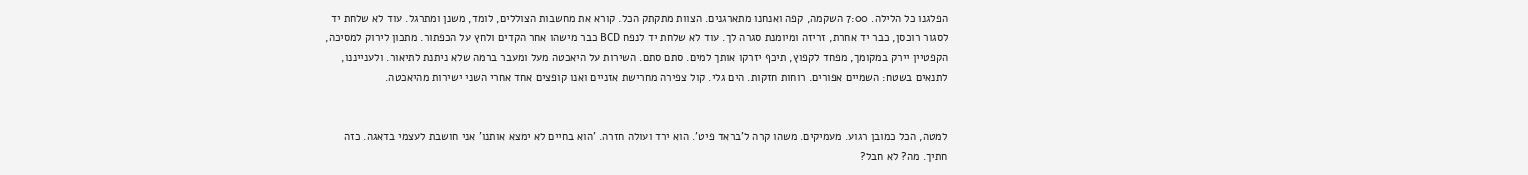הפלגנו כל הלילה. 7:00 השקמה, קפה ואנחנו מתארגנים. הצוות מתקתק הכל. קורא את מחשבות הצוללים, לומד, משנן ומתרגל. עוד לא שלחת יד לסגור רוכסן, כבר יד אחרת, זריזה ומיומנת סגרה לך. עוד לא שלחת יד לנפח BCD כבר מישהו אחר הקדים ולחץ על הכפתור. מתכון לירוק למסיכה, הקפטיין יירק במקומך, מפחד לקפוץ, תיכף יזרקו אותך למים. סתם סתם. השירות על היאכטה מעל ומעבר ברמה שלא ניתנת לתיאור. ולענייננו, לתנאים בשטח: השמיים אפורים. רוחות חזקות. הים גלי. קול צפירה מחרישת אזניים ואנו קופצים אחד אחרי השני ישירות מהיאכטה.


למטה, הכל כמובן רגוע. מעמיקים. משהו קרה ל'בראד פיט'. הוא ירד ועולה חזרה. 'הוא בחיים לא ימצא אותנו' אני חושבת לעצמי בדאגה. כזה חתיך. מה? לא חבל?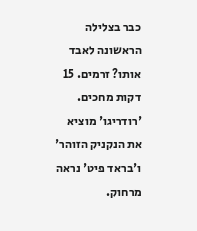כבר בצלילה הראשונה לאבד אותו? זרמים. 15 דקות מחכים. 'רודריגו' מוציא את הנקניק הזוהר' ו'בראד פיט' נראה מרחוק.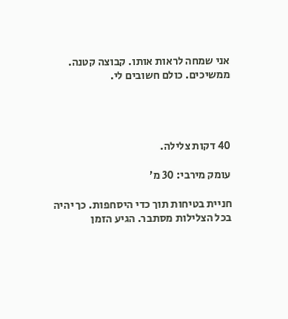אני שמחה לראות אותו. קבוצה קטנה. ממשיכים. כולם חשובים לי.




40 דקות צלילה.

עומק מירבי: 30 מ'

חניית בטיחות תוך כדי היסחפות. כך יהיה בכל הצלילות מסתבר. הגיע הזמן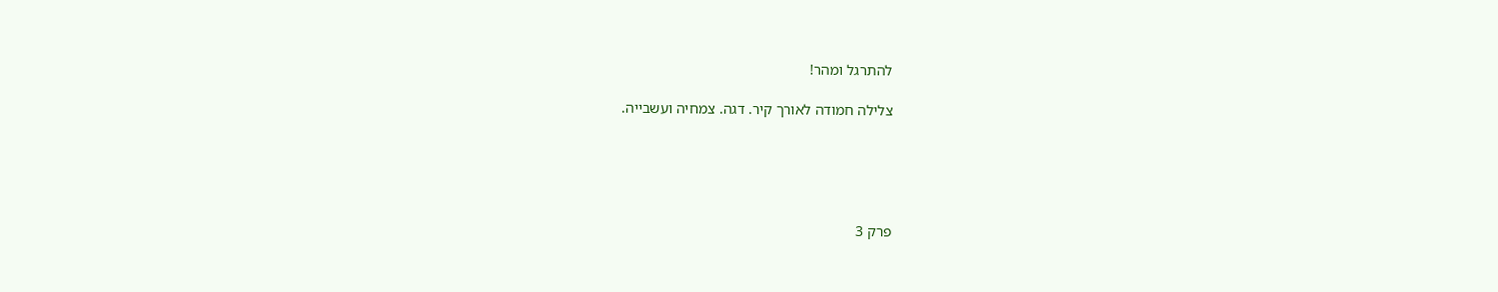להתרגל ומהר!

צלילה חמודה לאורך קיר. דגה. צמחיה ועשבייה.





פרק 3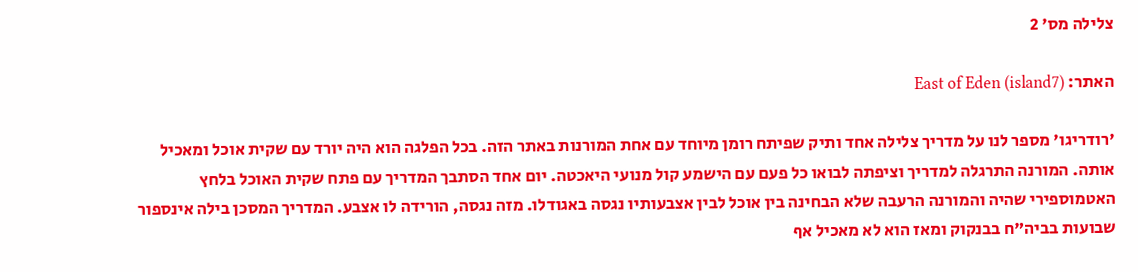צלילה מס' 2

האתר: East of Eden (island7)

'רודריגו' מספר לנו על מדריך צלילה אחד ותיק שפיתח רומן מיוחד עם אחת המורנות באתר הזה. בכל הפלגה הוא היה יורד עם שקית אוכל ומאכיל אותה. המורנה התרגלה למדריך וציפתה לבואו כל פעם עם הישמע קול מנועי היאכטה. יום אחד הסתבך המדריך עם פתח שקית האוכל בלחץ האטמוספירי שהיה והמורנה הרעבה שלא הבחינה בין אוכל לבין אצבעותיו נגסה באגודלו. מזה נגסה, הורידה לו אצבע. המדריך המסכן בילה אינספור שבועות בביה"ח בבנקוק ומאז הוא לא מאכיל אף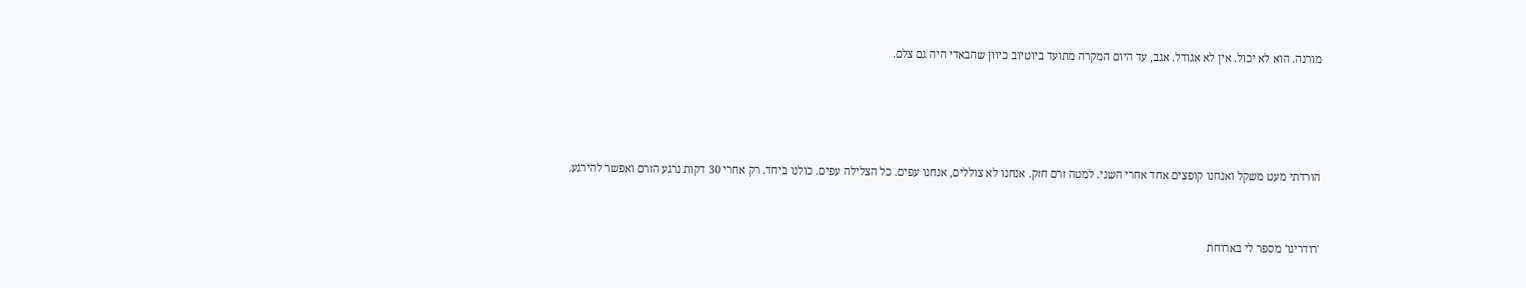מורנה. הוא לא יכול. אין לא אגודל. אגב, עד היום המקרה מתועד ביוטיוב כיוון שהבאדי היה גם צלם.




הורדתי מעט משקל ואנחנו קופצים אחד אחרי השני. למטה זרם חזק. אנחנו לא צוללים, אנחנו עפים. כל הצלילה עפים. כולנו ביחד. רק אחרי 30 דקות נרגע הזרם ואפשר להירגע.


'רודריגו' מספר לי בארוחת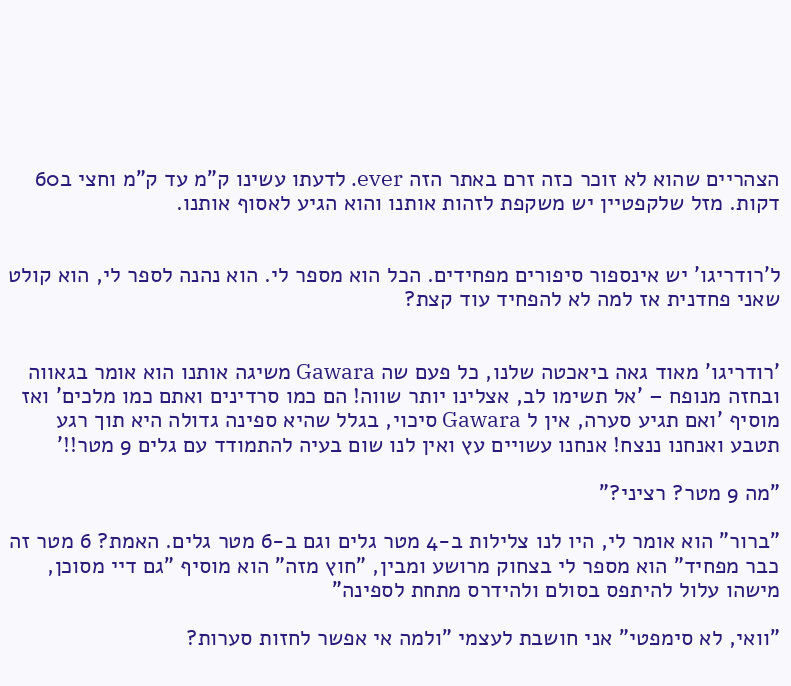הצהריים שהוא לא זוכר כזה זרם באתר הזה ever. לדעתו עשינו ק"מ עד ק"מ וחצי ב60 דקות. מזל שלקפטיין יש משקפת לזהות אותנו והוא הגיע לאסוף אותנו.


ל'רודריגו' יש אינספור סיפורים מפחידים. הכל הוא מספר לי. הוא נהנה לספר לי, הוא קולט שאני פחדנית אז למה לא להפחיד עוד קצת?


'רודריגו' מאוד גאה ביאכטה שלנו, כל פעם שה Gawara משיגה אותנו הוא אומר בגאווה ובחזה מנופח – 'אל תשימו לב, אצלינו יותר שווה! הם כמו סרדינים ואתם כמו מלכים' ואז מוסיף 'ואם תגיע סערה, אין ל Gawara סיכוי, בגלל שהיא ספינה גדולה היא תוך רגע תטבע ואנחנו ננצח! אנחנו עשויים עץ ואין לנו שום בעיה להתמודד עם גלים 9 מטר!!'

"מה 9 מטר? רציני?"

"ברור" הוא אומר לי, היו לנו צלילות ב-4 מטר גלים וגם ב-6 מטר גלים. האמת? 6 מטר זה כבר מפחיד" הוא מספר לי בצחוק מרושע ומבין, "חוץ מזה" הוא מוסיף "גם דיי מסוכן, מישהו עלול להיתפס בסולם ולהידרס מתחת לספינה"

"וואי, לא סימפטי" אני חושבת לעצמי "ולמה אי אפשר לחזות סערות?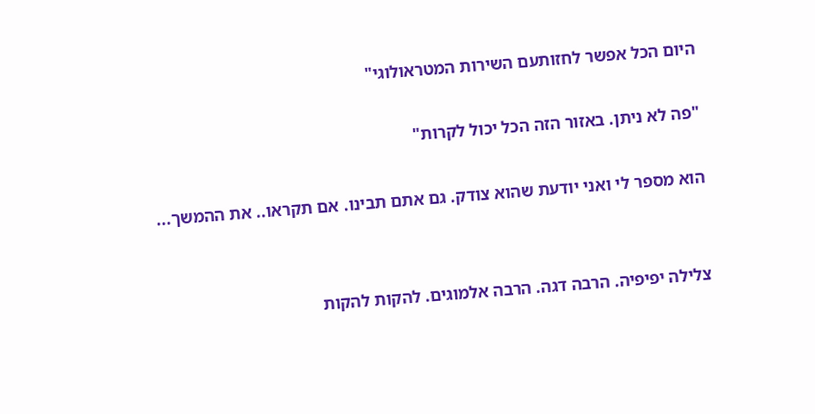היום הכל אפשר לחזותעם השירות המטראולוגי"

"פה לא ניתן. באזור הזה הכל יכול לקרות"

הוא מספר לי ואני יודעת שהוא צודק. גם אתם תבינו. אם תקראו.. את ההמשך...


צלילה יפיפיה. הרבה דגה. הרבה אלמוגים. להקות להקות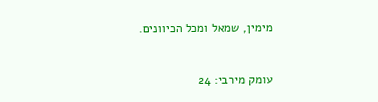מימין, שמאל ומכל הכיוונים.



עומק מירבי: 24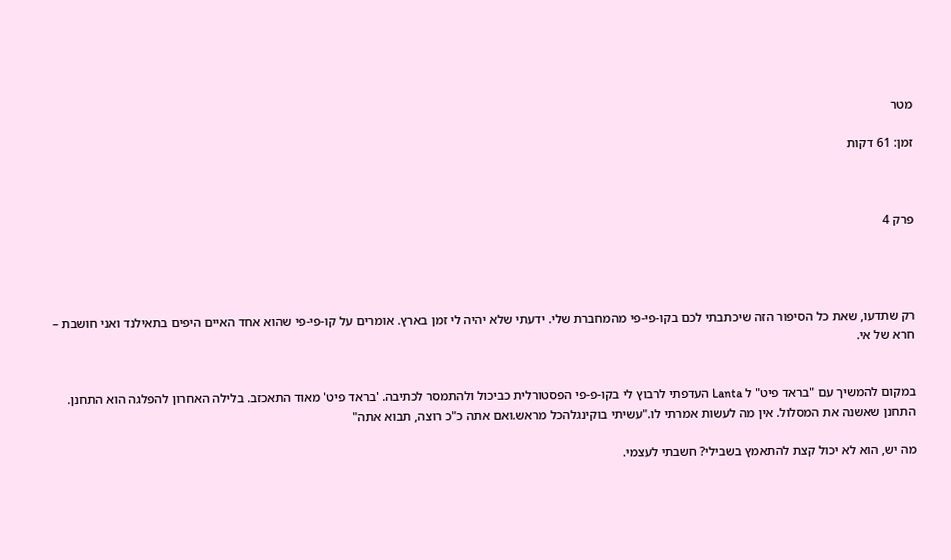מטר

זמן: 61 דקות



פרק 4




רק שתדעו, שאת כל הסיפור הזה שיכתבתי לכם בקו-פי-פי מהמחברת שלי. ידעתי שלא יהיה לי זמן בארץ. אומרים על קו-פי-פי שהוא אחד האיים היפים בתאילנד ואני חושבת – חרא של אי.


במקום להמשיך עם "בראד פיט" ל Lanta העדפתי לרבוץ לי בקו-פ-פי הפסטורלית כביכול ולהתמסר לכתיבה. 'בראד פיט' מאוד התאכזב. בלילה האחרון להפלגה הוא התחנן. התחנן שאשנה את המסלול. אין מה לעשות אמרתי לו."עשיתי בוקינגלהכל מראש.ואם אתה כ"כ רוצה, תבוא אתה"

מה יש, הוא לא יכול קצת להתאמץ בשבילי? חשבתי לעצמי.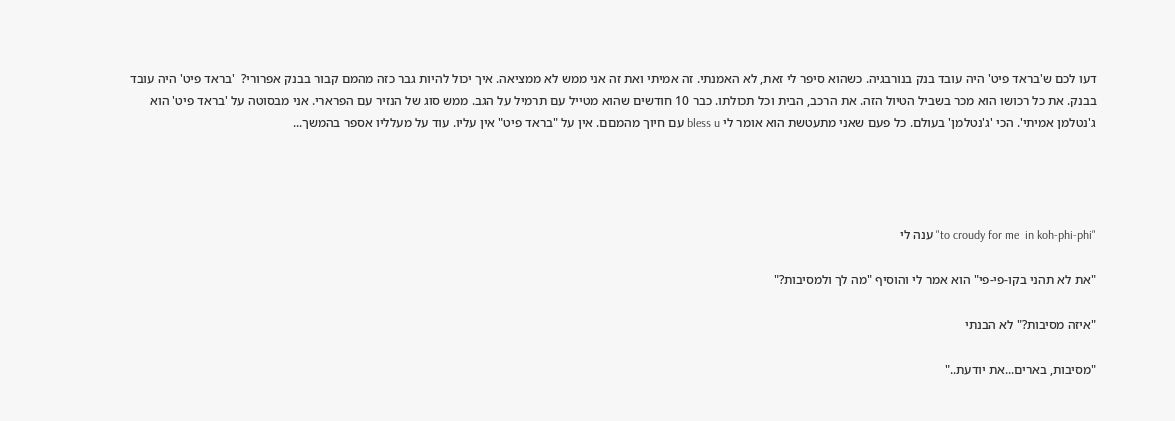דעו לכם ש'בראד פיט' היה עובד בנק בנורבגיה. כשהוא סיפר לי זאת, לא האמנתי. זה אמיתי ואת זה אני ממש לא ממציאה. איך יכול להיות גבר כזה מהמם קבור בבנק אפרורי?  'בראד פיט' היה עובד בבנק. את כל רכושו הוא מכר בשביל הטיול הזה. את הרכב, הבית וכל תכולתו. כבר 10 חודשים שהוא מטייל עם תרמיל על הגב. ממש סוג של הנזיר עם הפרארי. אני מבסוטה על 'בראד פיט' הוא ג'נטלמן אמיתי'. הכי 'ג'נטלמן' בעולם. כל פעם שאני מתעטשת הוא אומר לי bless u עם חיוך מהמםם. אין על "בראד פיט" אין עליו. עוד על מעלליו אספר בהמשך...




"to croudy for me  in koh-phi-phi" ענה לי

"את לא תהני בקו-פי-פי" הוא אמר לי והוסיף "מה לך ולמסיבות?"

"איזה מסיבות?" לא הבנתי

"מסיבות, בארים...את יודעת.."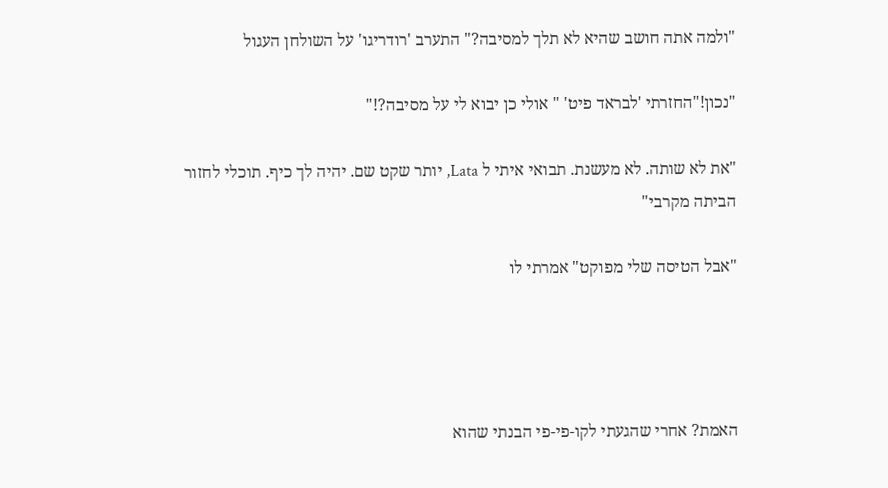"ולמה אתה חושב שהיא לא תלך למסיבה?" התערב 'רודריגו' על השולחן העגול

"נכון!"החזרתי 'לבראד פיט' " אולי כן יבוא לי על מסיבה?!"

"את לא שותה. לא מעשנת. תבואי איתי ל Lata, יותר שקט שם. יהיה לך כיף. תוכלי לחזור הביתה מקרבי"

"אבל הטיסה שלי מפוקט" אמרתי לו




האמת? אחרי שהגעתי לקו-פי-פי הבנתי שהוא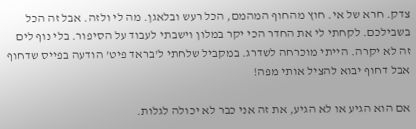צדק. חרא של אי. חוץ מהחוף המהמם, הכל רעש ובלאגן. מה לי ולזה. אבל זה הכל בשבילכם. לקחתי לי את החדר הכי יקר במלון וישבתי לעבוד על הסיפור. בלי נוף לים זה לא יקרה. הייתי מוכרחה לשדרג. במקביל שלחתי ל'בראד פיט' הודעה בפייס שדחוף אבל דחוף יבוא להציל אותי מפה!

אם הוא הגיע או לא הגיע, את זה אני כבר לא יכולה לגלות.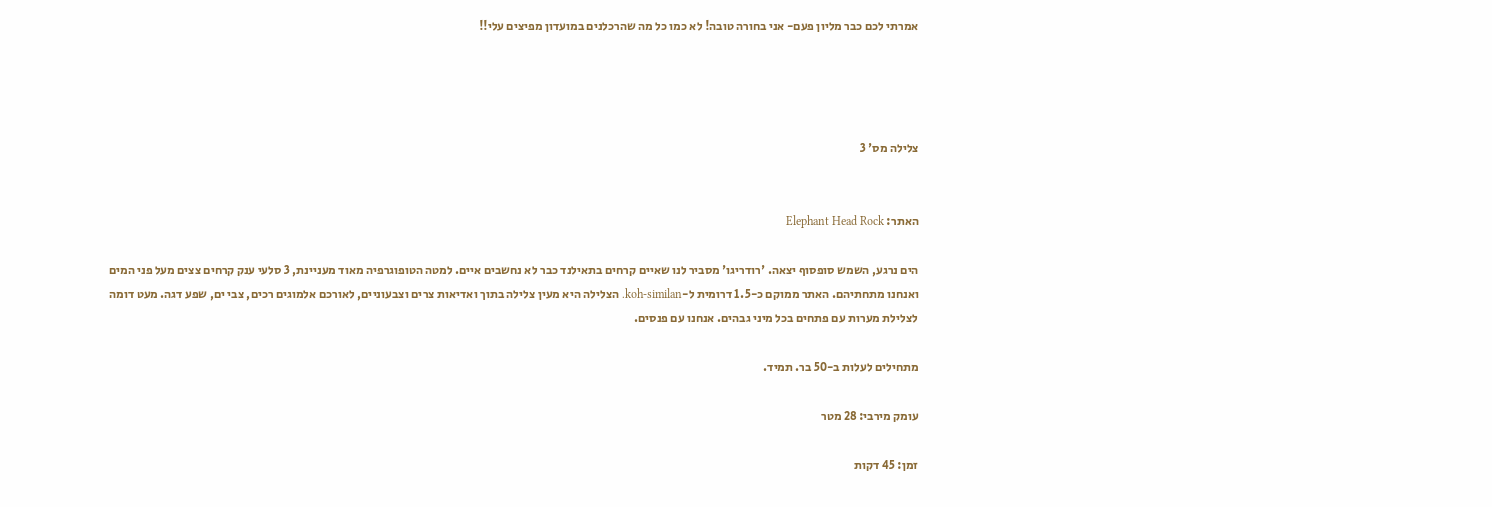אמרתי לכם כבר מליון פעם- אני בחורה טובה! לא כמו כל מה שהרכלנים במועדון מפיצים עלי!!




צלילה מס' 3


האתר: Elephant Head Rock

הים נרגע, השמש סופסוף יצאה. 'רודריגו' מסביר לנו שאיים קרחים בתאילנד כבר לא נחשבים איים. למטה הטופוגרפיה מאוד מעניינת, 3 סלעי ענק קרחים צצים מעל פני המים ואנחנו מתחתיהם. האתר ממוקם כ-1.5 דרומית ל-koh-similan. הצלילה היא מעין צלילה בתוך ואדיאות צרים וצבעוניים, לאורכם אלמוגים רכים, צבי ים, שפע דגה. מעט דומה לצלילת מערות עם פתחים בכל מיני גבהים. אנחנו עם פנסים.

מתחילים לעלות ב-50 בר. תמיד.

עומק מירבי: 28 מטר

זמן: 45 דקות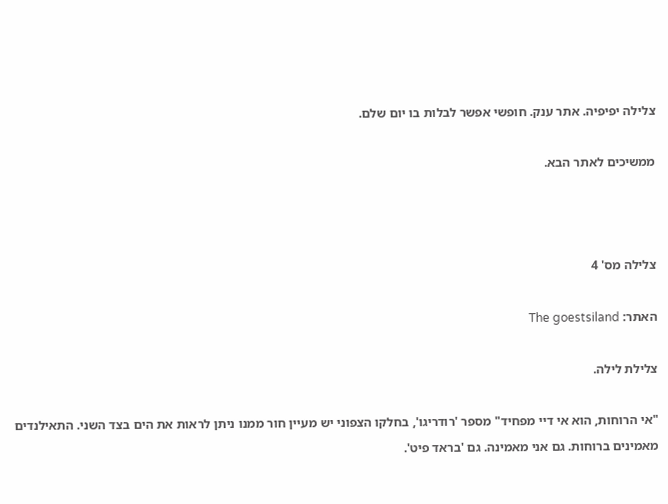צלילה יפיפיה. אתר ענק. חופשי אפשר לבלות בו יום שלם.

ממשיכים לאתר הבא.



צלילה מס' 4

האתר: The goestsiland

צלילת לילה.

"אי הרוחות, הוא אי דיי מפחיד" מספר 'רודריגו', בחלקו הצפוני יש מעיין חור ממנו ניתן לראות את הים בצד השני. התאילנדים מאמינים ברוחות. גם אני מאמינה. גם 'בראד פיט'.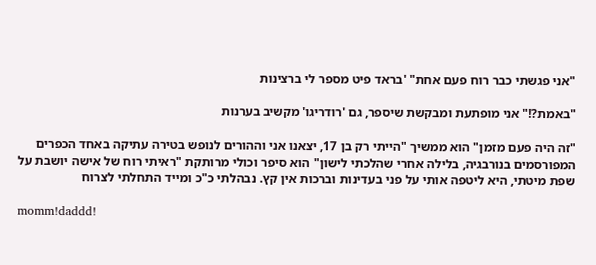"אני פגשתי כבר רוח פעם אחת" 'בראד פיט מספר לי ברצינות

"באמת?!" אני מופתעת ומבקשת שיספר, גם 'רודריגו' מקשיב בערנות

"זה היה פעם מזמן" הוא ממשיך "הייתי רק בן 17, יצאנו אני וההורים לנופש בטירה עתיקה באחד הכפרים המפורסמים בנורבגיה, בלילה אחרי שהלכתי לישון" הוא סיפר וכולי מרותקת "ראיתי רוח של אישה יושבת על שפת מיטתי, היא ליטפה אותי על פני בעדינות וברכות אין קץ. נבהלתי כ"כ ומייד התחלתי לצרוח

momm!daddd!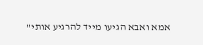אמא ואבא הגיעו מייד להרגיע אותי"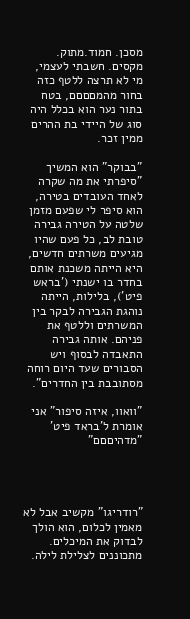מסכן. חמוד.מתוק. מקסים. חשבתי לעצמי, מי לא תרצה ללטף כזה בחור מהמםםםם, בטח בתור נער הוא בכלל היה סוג של היידי בת ההרים ממין זכר.

"בבוקר" הוא המשיך "סיפרתי את מה שקרה לאחד העובדים בטירה, הוא סיפר לי שפעם מזמן שלטה על הטירה גבירה טובת לב, כל פעם שהיו מגיעים משרתים חדשים, היא הייתה משכנת אותם בחדר בו ישנתי ('בראש פיט'), בלילות, הייתה נוהגת הגבירה לבקר בין המשרתים וללטף את פניהם. אותה גבירה התאבדה לבסוף ויש הסבורים שעד היום רוחה מסתובבת בין החדרים".

"וואוו, איזה סיפור" אני אומרת ל'בראד פיט' "מדהיםםם"




"רודריגו" מקשיב אבל לא מאמין לכלום, הוא הולך לבדוק את המיכלים. מתכוננים לצלילת לילה.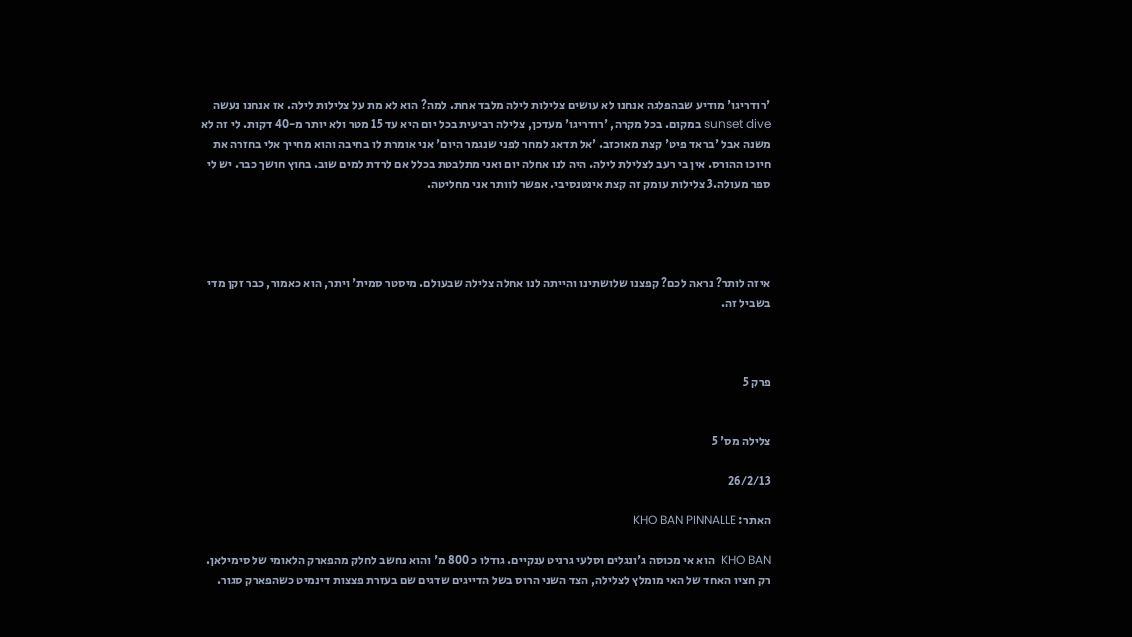'רודריגו' מודיע שבהפלגה אנחנו לא עושים צלילות לילה מלבד אחת. למה? הוא לא מת על צלילות לילה. אז אנחנו נעשה sunset dive במקום. בכל מקרה, 'רודריגו' מעדכן, צלילה רביעית בכל יום היא עד 15 מטר ולא יותר מ-40 דקות. לי זה לא משנה אבל 'בראד פיט' קצת מאוכזב. 'אל תדאג למחר לפני שנגמר היום' אני אומרת לו בחיבה והוא מחייך אלי בחזרה את חיוכו ההורס. אין בי רעב לצלילת לילה. היה לנו אחלה יום ואני מתלבטת בכלל אם לרדת למים שוב. בחוץ חושך כבר. יש לי ספר מעולה.3 צלילות עומק זה קצת אינטנסיבי. אפשר לוותר אני מחליטה.




איזה לותר? נראה לכם? קפצנו שלושתינו והייתה לנו אחלה צלילה שבעולם. מיסטר סמית' ויתר, הוא כאמור, כבר זקן מדי בשביל זה.



פרק 5


צלילה מס' 5

26/2/13

האתר: KHO BAN PINNALLE

KHO BAN  הוא אי מכוסה ג'ונגלים וסלעי גרניט ענקיים. גודלו כ 800 מ' והוא נחשב לחלק מהפארק הלאומי של סימילאן. רק חציו האחד של האי מומלץ לצלילה, הצד השני הרוס בשל הדייגים שדגים שם בעזרת פצצות דינמיט כשהפארק סגור.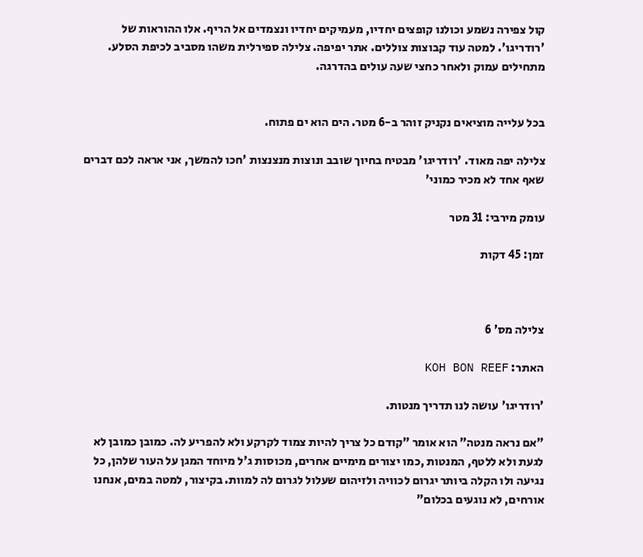קול צפירה נשמע וכולנו קופצים יחדיו, מעמיקים יחדיו ונצמדים אל הריף. אלו ההוראות של 'רודריגו'. למטה עוד קבוצות צוללים. אתר יפיפה. צלילה ספירלית משהו מסביב לכיפת הסלע. מתחילים עמוק ולאחר כחצי שעה עולים בהדרגה.


בכל עלייה מוציאים נקניק זוהר ב-6 מטר. הים הוא ים פתוח.

צלילה יפה מאוד. 'רודריגו' מבטיח בחיוך שובב ונוצות מנצנצות 'חכו להמשך, אני אראה לכם דברים שאף אחד לא מכיר כמוני'

עומק מירבי: 31 מטר

זמן: 45 דקות



צלילה מס' 6

האתר: KOH BON REEF

'רודריגו' עושה לנו תדריך מנטות.

"אם נראה מנטה" הוא אומר "קודם כל צריך להיות צמוד לקרקע ולא להפריע לה. כמובן כמובן לא לגעת ולא ללטף, המנטות ,כמו יצורים מימיים אחרים, מכוסות ג'ל מיוחד המגן על העור שלהן, כל נגיעה ולו הקלה ביותר יגרום לכוויה ולזיהום שעלול לגרום לה למוות. בקיצור, למטה במים, אנחנו אורחים, לא נוגעים בכלום"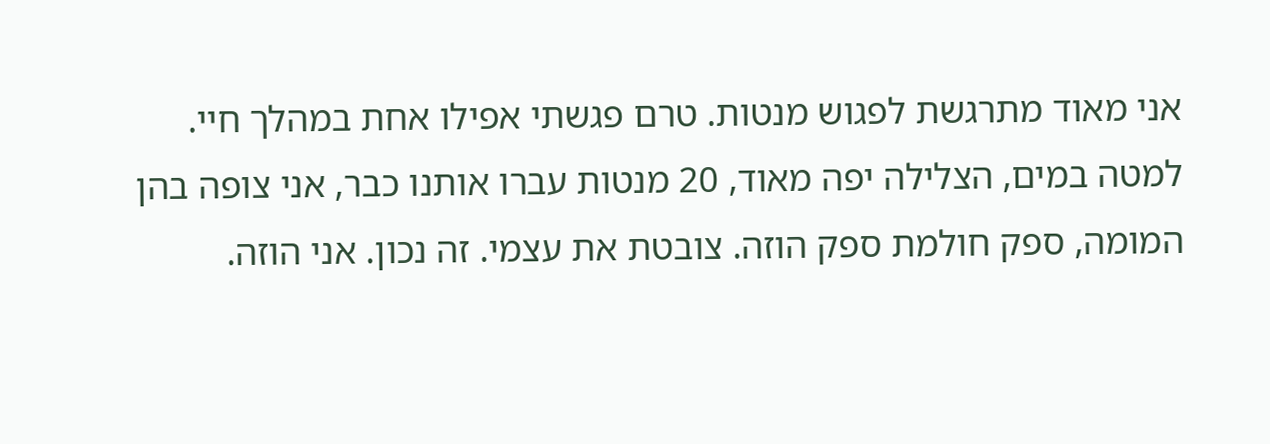אני מאוד מתרגשת לפגוש מנטות. טרם פגשתי אפילו אחת במהלך חיי. למטה במים, הצלילה יפה מאוד, 20 מנטות עברו אותנו כבר, אני צופה בהן המומה, ספק חולמת ספק הוזה. צובטת את עצמי. זה נכון. אני הוזה.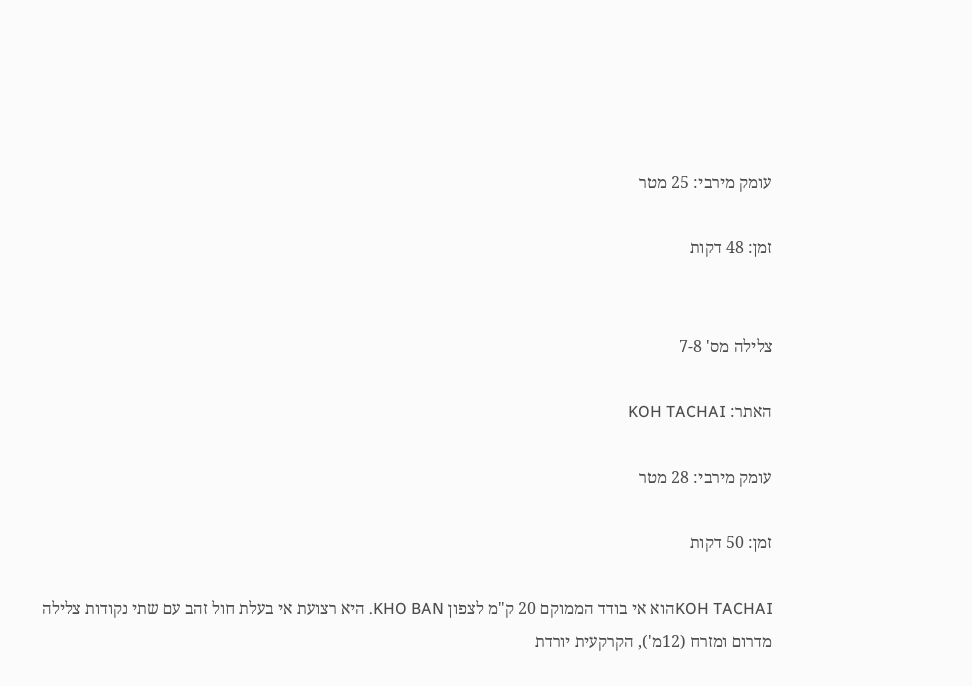עומק מירבי: 25 מטר

זמן: 48 דקות


צלילה מס' 7-8

האתר: KOH TACHAI

עומק מירבי: 28 מטר

זמן: 50 דקות

KOH TACHAIהוא אי בודד הממוקם 20 ק"מ לצפון KHO BAN. היא רצועת אי בעלת חול זהב עם שתי נקודות צלילה מדרום ומזרח (12מ'), הקרקעית יורדת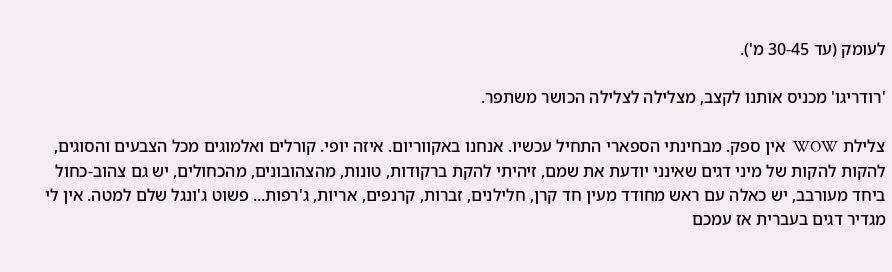לעומק (עד 30-45 מ').

'רודריגו' מכניס אותנו לקצב, מצלילה לצלילה הכושר משתפר.

צלילת WOW  אין ספק. מבחינתי הספארי התחיל עכשיו. אנחנו באקווריום. איזה יופי. קורלים ואלמוגים מכל הצבעים והסוגים, להקות להקות של מיני דגים שאינני יודעת את שמם, זיהיתי להקת ברקודות, טונות, מהצהובונים, מהכחולים, יש גם צהוב-כחול ביחד מעורבב, יש כאלה עם ראש מחודד מעין חד קרן, חלילנים, זברות, קרנפים, אריות, ג'רפות... פשוט ג'ונגל שלם למטה. אין לי מגדיר דגים בעברית אז עמכם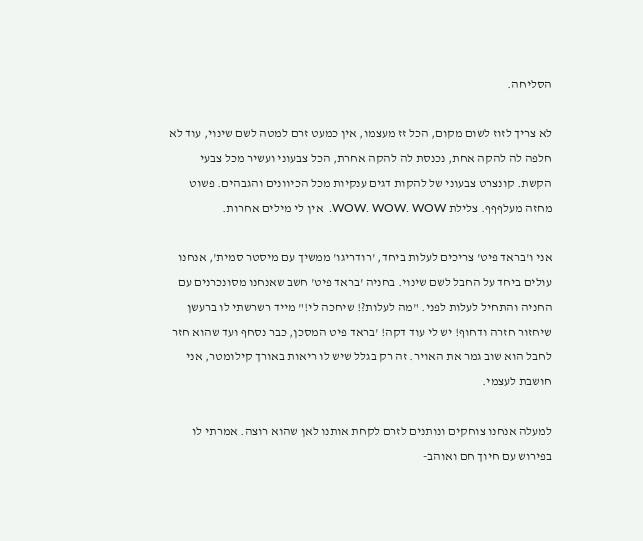הסליחה.

לא צריך לזוז לשום מקום, הכל זז מעצמו, אין כמעט זרם למטה לשם שינוי, עוד לא חלפה לה להקה אחת, נכנסת לה להקה אחרת, הכל צבעוני ועשיר מכל צבעי הקשת. קונצרט צבעוני של להקות דגים ענקיות מכל הכיוונים והגבהים. פשוט מחזה מעלףףף. צלילת WOW. WOW. WOW.  אין לי מילים אחרות.

אני ו'בראד פיט' צריכים לעלות ביחד, 'רודריגו' ממשיך עם מיסטר סמית', אנחנו עולים ביחד על החבל לשם שינוי. בחניה 'בראד פיט' חשב שאנחנו מסונכרנים עם החניה והתחיל לעלות לפני. "מה לעלות?! שיחכה לי!" מייד רשרשתי לו ברעשן שיחזור חזרה ודחוף! יש לי עוד דקה! 'בראד פיט המסכן, כבר נסחף ועד שהוא חזר לחבל הוא שוב גמר את האויר. זה רק בגלל שיש לו ריאות באורך קילומטר, אני חושבת לעצמי.

למעלה אנחנו צוחקים ונותנים לזרם לקחת אותנו לאן שהוא רוצה. אמרתי לו בפירוש עם חיוך חם ואוהב-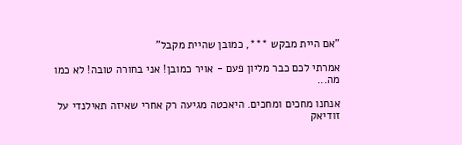"אם היית מבקש ***, כמובן שהיית מקבל"

אמרתי לכם כבר מליון פעם - אויר כמובן! אני בחורה טובה! לא כמו מה...

אנחנו מחכים ומחכים. היאכטה מגיעה רק אחרי שאיזה תאילנדי על זודיאק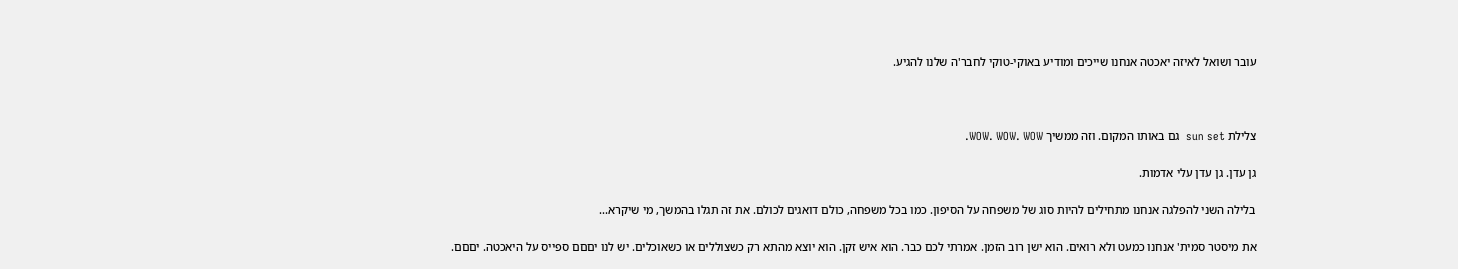עובר ושואל לאיזה יאכטה אנחנו שייכים ומודיע באוקי-טוקי לחבר'ה שלנו להגיע.



צלילת sun set  גם באותו המקום. וזה ממשיך WOW. WOW. WOW.

גן עדן. גן עדן עלי אדמות.

בלילה השני להפלגה אנחנו מתחילים להיות סוג של משפחה על הסיפון. כמו בכל משפחה, כולם דואגים לכולם. את זה תגלו בהמשך, מי שיקרא...

את מיסטר סמית' אנחנו כמעט ולא רואים. הוא ישן רוב הזמן. אמרתי לכם כבר. הוא איש זקן. הוא יוצא מהתא רק כשצוללים או כשאוכלים. יש לנו יםםם ספייס על היאכטה. יםםם.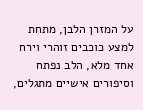על המזרן הלבן, מתחת למצע כוכבים זוהרי וירח אחד מלא, הלב נפתח וסיפורים אישיים מתגלים,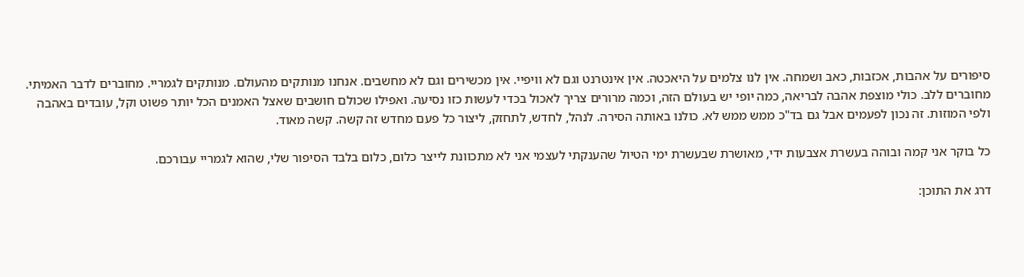סיפורים על אהבות, אכזבות, כאב ושמחה. אין לנו צלמים על היאכטה. אין אינטרנט וגם לא וויפיי. אין מכשירים וגם לא מחשבים. אנחנו מנותקים מהעולם. מנותקים לגמריי. מחוברים לדבר האמיתי. מחוברים ללב. כולי מוצפת אהבה לבריאה, כמה יופי יש בעולם הזה, וכמה מרורים צריך לאכול בכדי לעשות כזו נסיעה. ואפילו שכולם חושבים שאצל האמנים הכל יותר פשוט וקל, עובדים באהבה ולפי המוזות. זה נכון לפעמים אבל גם בד"כ ממש ממש לא. כולנו באותה הסירה. לנהל, לחדש, לתחזק, ליצור כל פעם מחדש זה קשה. קשה מאוד.

כל בוקר אני קמה ובוהה בעשרת אצבעות ידי, מאושרת שבעשרת ימי הטיול שהענקתי לעצמי אני לא מתכוונת לייצר כלום, כלום בלבד הסיפור שלי, שהוא לגמריי עבורכם.

דרג את התוכן: